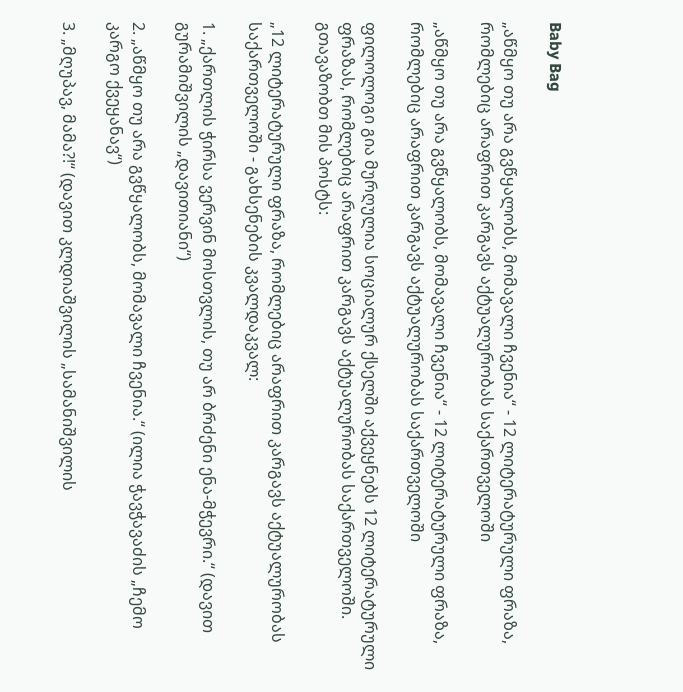Baby Bag

„აწმყო თუ არა გვწყალობს, მომავალი ჩვენია“ - 12 ლიტერატურული ფრაზა, რომლებიც არაფრით კარგავს აქტუალურობას საქართველოში

„აწმყო თუ არა გვწყალობს, მომავალი ჩვენია“ - 12 ლიტერატურული ფრაზა, რომლებიც არაფრით კარგავს აქტუალურობას საქართველოში

ფილოლოგი გია მურღულია სოციალურ ქსელში აქვეყნებს 12 ლიტერატურული ფრაზას, რომლებიც არაფრით კარგავს აქტუალურობას საქართველოში. გთავაზობთ მის პოსტს:

„12 ლიტერატურული ფრაზა, რომლებიც არაფრით კარგავს აქტუალურობას საქართველოში - გახსენების კვალდაკვალ:

1. „ქართლის ჭირსა ვერვინ მოსთვლის, თუ არ ბრძენი ენა-მჭევრი.“ (დავით გურამიშვილის „დავითიანი“)

2. „აწმყო თუ არა გვწყალობს, მომავალი ჩვენია.“ (ილია ჭავჭავაძის „ჩემო კარგო ქვეყანავ“)

3. „მღუპავ, მამა?!“ (დავით კლდიაშვილის „სამანიშვილის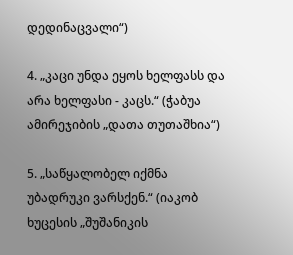დედინაცვალი“)

4. „კაცი უნდა ეყოს ხელფასს და არა ხელფასი - კაცს.“ (ჭაბუა ამირეჯიბის „დათა თუთაშხია“)

5. „საწყალობელ იქმნა უბადრუკი ვარსქენ.“ (იაკობ ხუცესის „შუშანიკის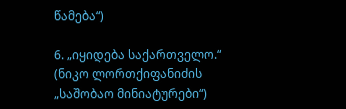წამება“)

6. „იყიდება საქართველო.“ (ნიკო ლორთქიფანიძის „საშობაო მინიატურები“)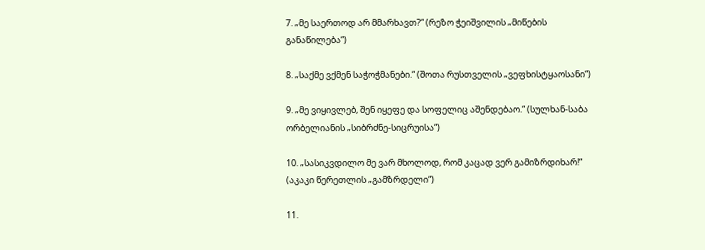7. „მე საერთოდ არ მმარხავთ?“ (რეზო ჭეიშვილის „მიწების განაწილება“)

8. „საქმე ვქმენ საჭოჭმანები.“ (შოთა რუსთველის „ვეფხისტყაოსანი“)

9. „მე ვიყივლებ, შენ იყეფე და სოფელიც აშენდებაო.“ (სულხან-საბა ორბელიანის „სიბრძნე-სიცრუისა“)

10. „სასიკვდილო მე ვარ მხოლოდ, რომ კაცად ვერ გამიზრდიხარ!“ (აკაკი წერეთლის „გამზრდელი“)

11.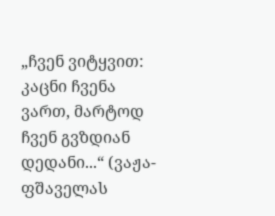„ჩვენ ვიტყვით: კაცნი ჩვენა ვართ, მარტოდ ჩვენ გვზდიან დედანი...“ (ვაჟა-ფშაველას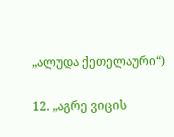„ალუდა ქეთელაური“)

12. „აგრე ვიცის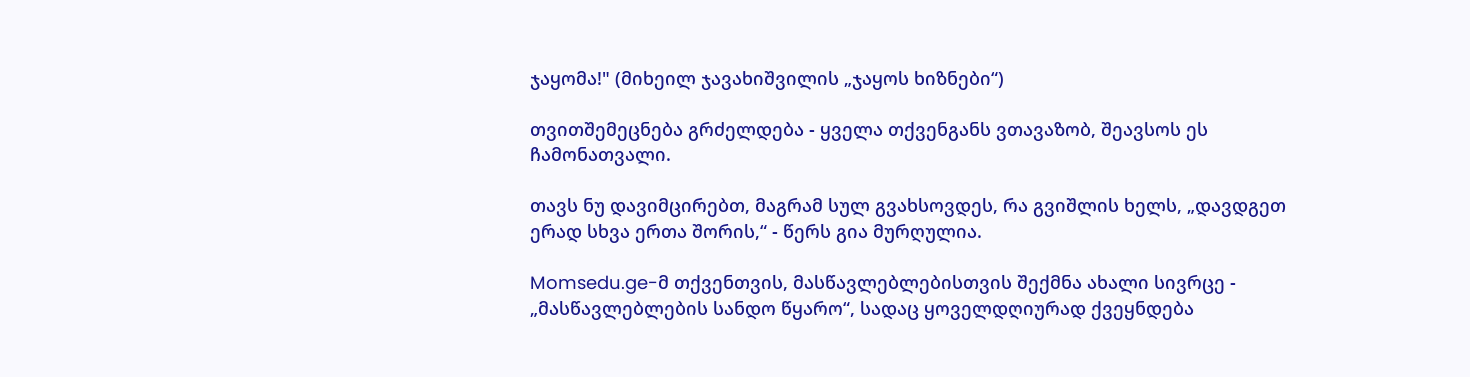ჯაყომა!" (მიხეილ ჯავახიშვილის „ჯაყოს ხიზნები“)

თვითშემეცნება გრძელდება - ყველა თქვენგანს ვთავაზობ, შეავსოს ეს ჩამონათვალი.

თავს ნუ დავიმცირებთ, მაგრამ სულ გვახსოვდეს, რა გვიშლის ხელს, „დავდგეთ ერად სხვა ერთა შორის,“ - წერს გია მურღულია.

Momsedu.ge-მ თქვენთვის, მასწავლებლებისთვის შექმნა ახალი სივრცე - „მასწავლებლების სანდო წყარო“, სადაც ყოველდღიურად ქვეყნდება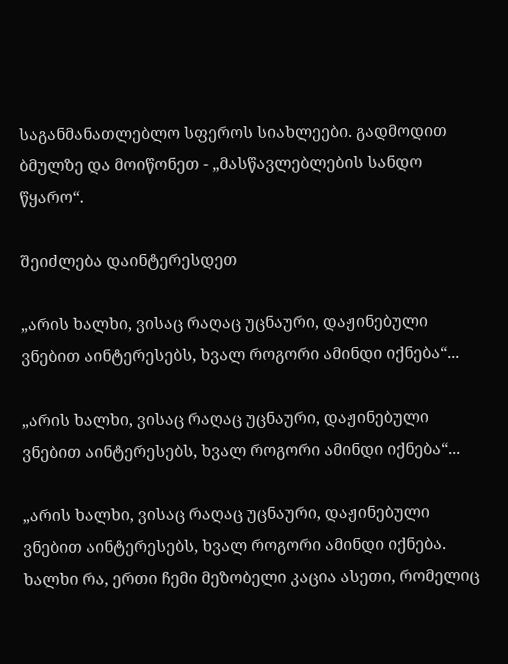საგანმანათლებლო სფეროს სიახლეები. გადმოდით ბმულზე და მოიწონეთ - „მასწავლებლების სანდო წყარო“.

შეიძლება დაინტერესდეთ

„არის ხალხი, ვისაც რაღაც უცნაური, დაჟინებული ვნებით აინტერესებს, ხვალ როგორი ამინდი იქნება“...

„არის ხალხი, ვისაც რაღაც უცნაური, დაჟინებული ვნებით აინტერესებს, ხვალ როგორი ამინდი იქნება“...

„არის ხალხი, ვისაც რაღაც უცნაური, დაჟინებული ვნებით აინტერესებს, ხვალ როგორი ამინდი იქნება. ხალხი რა, ერთი ჩემი მეზობელი კაცია ასეთი, რომელიც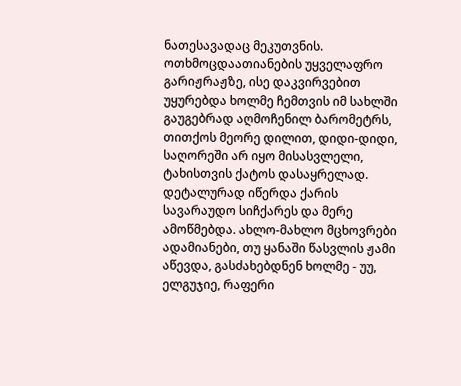ნათესავადაც მეკუთვნის. ოთხმოცდაათიანების უყველაფრო გარიჟრაჟზე, ისე დაკვირვებით უყურებდა ხოლმე ჩემთვის იმ სახლში გაუგებრად აღმოჩენილ ბარომეტრს, თითქოს მეორე დილით, დიდი-დიდი, საღორეში არ იყო მისასვლელი, ტახისთვის ქატოს დასაყრელად. დეტალურად იწერდა ქარის სავარაუდო სიჩქარეს და მერე ამოწმებდა. ახლო-მახლო მცხოვრები ადამიანები, თუ ყანაში წასვლის ჟამი აწევდა, გასძახებდნენ ხოლმე - უუ, ელგუჯიე, რაფერი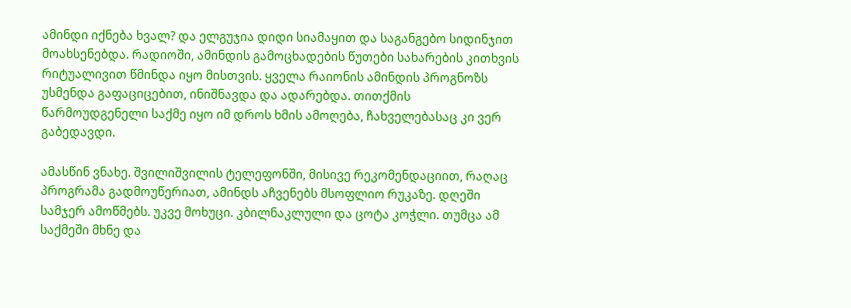ამინდი იქნება ხვალ? და ელგუჯია დიდი სიამაყით და საგანგებო სიდინჯით მოახსენებდა. რადიოში, ამინდის გამოცხადების წუთები სახარების კითხვის რიტუალივით წმინდა იყო მისთვის. ყველა რაიონის ამინდის პროგნოზს უსმენდა გაფაციცებით, ინიშნავდა და ადარებდა. თითქმის წარმოუდგენელი საქმე იყო იმ დროს ხმის ამოღება, ჩახველებასაც კი ვერ გაბედავდი.

ამასწინ ვნახე. შვილიშვილის ტელეფონში, მისივე რეკომენდაციით, რაღაც პროგრამა გადმოუწერიათ, ამინდს აჩვენებს მსოფლიო რუკაზე. დღეში სამჯერ ამოწმებს. უკვე მოხუცი. კბილნაკლული და ცოტა კოჭლი. თუმცა ამ საქმეში მხნე და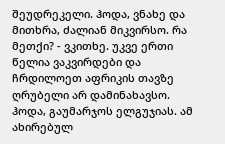შეუდრეკელი. ჰოდა, ვნახე და მითხრა, ძალიან მიკვირსო. რა მეთქი? - ვკითხე. უკვე ერთი წელია ვაკვირდები და ჩრდილოეთ აფრიკის თავზე ღრუბელი არ დამინახავსო.
ჰოდა, გაუმარჯოს ელგუჯიას. ამ ახირებულ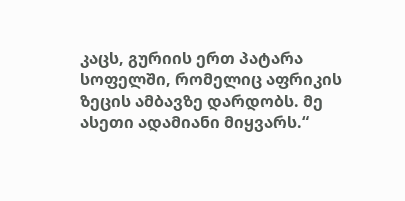კაცს, გურიის ერთ პატარა სოფელში, რომელიც აფრიკის ზეცის ამბავზე დარდობს. მე ასეთი ადამიანი მიყვარს.“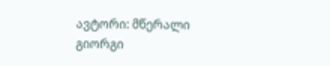ავტორი: მწერალი გიორგი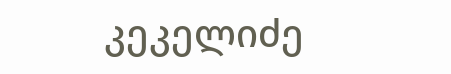კეკელიძე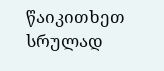წაიკითხეთ სრულად